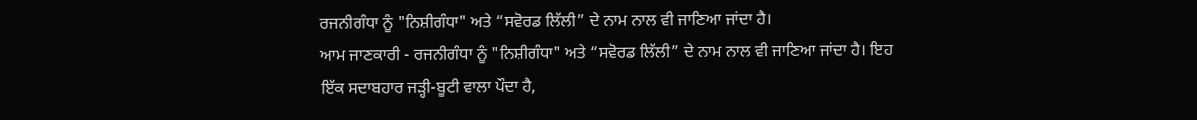ਰਜਨੀਗੰਧਾ ਨੂੰ "ਨਿਸ਼ੀਗੰਧਾ" ਅਤੇ “ਸਵੋਰਡ ਲਿੱਲੀ” ਦੇ ਨਾਮ ਨਾਲ ਵੀ ਜਾਣਿਆ ਜਾਂਦਾ ਹੈ।
ਆਮ ਜਾਣਕਾਰੀ - ਰਜਨੀਗੰਧਾ ਨੂੰ "ਨਿਸ਼ੀਗੰਧਾ" ਅਤੇ “ਸਵੋਰਡ ਲਿੱਲੀ” ਦੇ ਨਾਮ ਨਾਲ ਵੀ ਜਾਣਿਆ ਜਾਂਦਾ ਹੈ। ਇਹ ਇੱਕ ਸਦਾਬਹਾਰ ਜੜ੍ਹੀ-ਬੂਟੀ ਵਾਲਾ ਪੌਦਾ ਹੈ,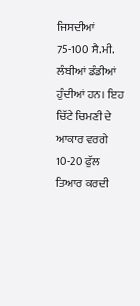ਜਿਸਦੀਆਂ 75-100 ਸੈ.ਮੀ. ਲੰਬੀਆਂ ਡੰਡੀਆਂ ਹੁੰਦੀਆਂ ਹਨ। ਇਹ ਚਿੱਟੇ ਚਿਮਣੀ ਦੇ ਆਕਾਰ ਵਰਗੇ 10-20 ਫੁੱਲ ਤਿਆਰ ਕਰਦੀ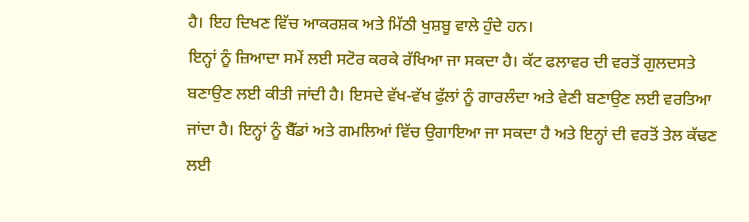ਹੈ। ਇਹ ਦਿਖਣ ਵਿੱਚ ਆਕਰਸ਼ਕ ਅਤੇ ਮਿੱਠੀ ਖੁਸ਼ਬੂ ਵਾਲੇ ਹੁੰਦੇ ਹਨ।
ਇਨ੍ਹਾਂ ਨੂੰ ਜ਼ਿਆਦਾ ਸਮੇਂ ਲਈ ਸਟੋਰ ਕਰਕੇ ਰੱਖਿਆ ਜਾ ਸਕਦਾ ਹੈ। ਕੱਟ ਫਲਾਵਰ ਦੀ ਵਰਤੋਂ ਗੁਲਦਸਤੇ ਬਣਾਉਣ ਲਈ ਕੀਤੀ ਜਾਂਦੀ ਹੈ। ਇਸਦੇ ਵੱਖ-ਵੱਖ ਫੁੱਲਾਂ ਨੂੰ ਗਾਰਲੰਦਾ ਅਤੇ ਵੇਣੀ ਬਣਾਉਣ ਲਈ ਵਰਤਿਆ ਜਾਂਦਾ ਹੈ। ਇਨ੍ਹਾਂ ਨੂੰ ਬੈੱਡਾਂ ਅਤੇ ਗਮਲਿਆਂ ਵਿੱਚ ਉਗਾਇਆ ਜਾ ਸਕਦਾ ਹੈ ਅਤੇ ਇਨ੍ਹਾਂ ਦੀ ਵਰਤੋਂ ਤੇਲ ਕੱਢਣ ਲਈ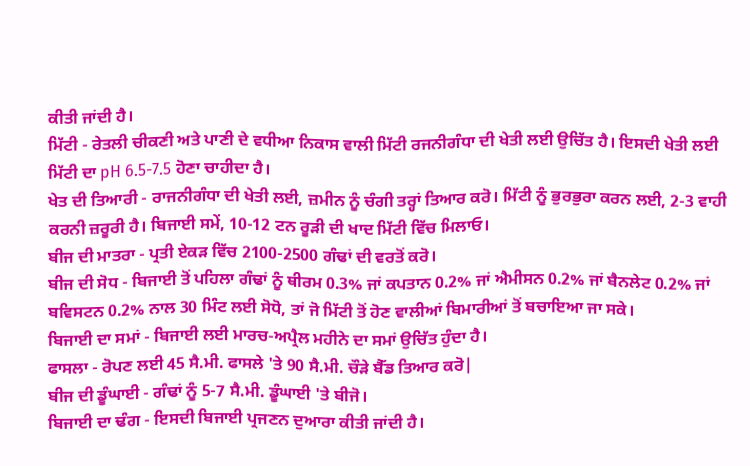ਕੀਤੀ ਜਾਂਦੀ ਹੈ।
ਮਿੱਟੀ - ਰੇਤਲੀ ਚੀਕਣੀ ਅਤੇ ਪਾਣੀ ਦੇ ਵਧੀਆ ਨਿਕਾਸ ਵਾਲੀ ਮਿੱਟੀ ਰਜਨੀਗੰਧਾ ਦੀ ਖੇਤੀ ਲਈ ਉਚਿੱਤ ਹੈ। ਇਸਦੀ ਖੇਤੀ ਲਈ ਮਿੱਟੀ ਦਾ pH 6.5-7.5 ਹੋਣਾ ਚਾਹੀਦਾ ਹੈ।
ਖੇਤ ਦੀ ਤਿਆਰੀ - ਰਾਜਨੀਗੰਧਾ ਦੀ ਖੇਤੀ ਲਈ, ਜ਼ਮੀਨ ਨੂੰ ਚੰਗੀ ਤਰ੍ਹਾਂ ਤਿਆਰ ਕਰੋ। ਮਿੱਟੀ ਨੂੰ ਭੁਰਭੁਰਾ ਕਰਨ ਲਈ, 2-3 ਵਾਹੀ ਕਰਨੀ ਜ਼ਰੂਰੀ ਹੈ। ਬਿਜਾਈ ਸਮੇਂ, 10-12 ਟਨ ਰੂੜੀ ਦੀ ਖਾਦ ਮਿੱਟੀ ਵਿੱਚ ਮਿਲਾਓ।
ਬੀਜ ਦੀ ਮਾਤਰਾ - ਪ੍ਰਤੀ ਏਕੜ ਵਿੱਚ 2100-2500 ਗੰਢਾਂ ਦੀ ਵਰਤੋਂ ਕਰੋ।
ਬੀਜ ਦੀ ਸੋਧ - ਬਿਜਾਈ ਤੋਂ ਪਹਿਲਾ ਗੰਢਾਂ ਨੂੰ ਥੀਰਮ 0.3% ਜਾਂ ਕਪਤਾਨ 0.2% ਜਾਂ ਐਮੀਸਨ 0.2% ਜਾਂ ਬੈਨਲੇਟ 0.2% ਜਾਂ ਬਵਿਸਟਨ 0.2% ਨਾਲ 30 ਮਿੰਟ ਲਈ ਸੋਧੋ, ਤਾਂ ਜੋ ਮਿੱਟੀ ਤੋਂ ਹੋਣ ਵਾਲੀਆਂ ਬਿਮਾਰੀਆਂ ਤੋਂ ਬਚਾਇਆ ਜਾ ਸਕੇ।
ਬਿਜਾਈ ਦਾ ਸਮਾਂ - ਬਿਜਾਈ ਲਈ ਮਾਰਚ-ਅਪ੍ਰੈਲ ਮਹੀਨੇ ਦਾ ਸਮਾਂ ਉਚਿੱਤ ਹੁੰਦਾ ਹੈ।
ਫਾਸਲਾ - ਰੋਪਣ ਲਈ 45 ਸੈ.ਮੀ. ਫਾਸਲੇ 'ਤੇ 90 ਸੈ.ਮੀ. ਚੌੜੇ ਬੈੱਡ ਤਿਆਰ ਕਰੋ|
ਬੀਜ ਦੀ ਡੂੰਘਾਈ - ਗੰਢਾਂ ਨੂੰ 5-7 ਸੈ.ਮੀ. ਡੂੰਘਾਈ 'ਤੇ ਬੀਜੋ।
ਬਿਜਾਈ ਦਾ ਢੰਗ - ਇਸਦੀ ਬਿਜਾਈ ਪ੍ਰਜਣਨ ਦੁਆਰਾ ਕੀਤੀ ਜਾਂਦੀ ਹੈ।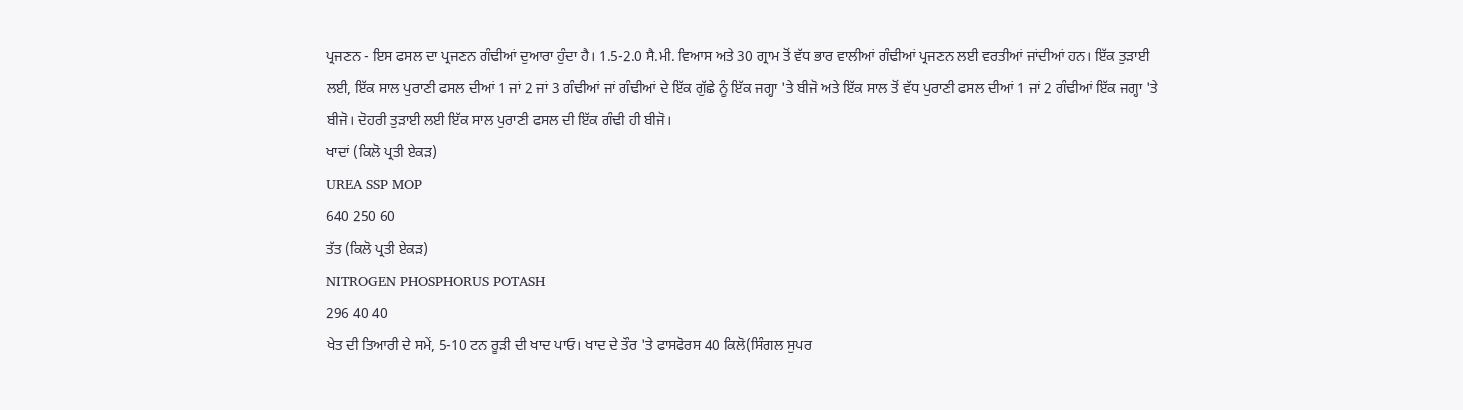ਪ੍ਰਜਣਨ - ਇਸ ਫਸਲ ਦਾ ਪ੍ਰਜਣਨ ਗੰਢੀਆਂ ਦੁਆਰਾ ਹੁੰਦਾ ਹੈ। 1.5-2.0 ਸੈ.ਮੀ. ਵਿਆਸ ਅਤੇ 30 ਗ੍ਰਾਮ ਤੋਂ ਵੱਧ ਭਾਰ ਵਾਲੀਆਂ ਗੰਢੀਆਂ ਪ੍ਰਜਣਨ ਲਈ ਵਰਤੀਆਂ ਜਾਂਦੀਆਂ ਹਨ। ਇੱਕ ਤੁੜਾਈ ਲਈ, ਇੱਕ ਸਾਲ ਪੁਰਾਣੀ ਫਸਲ ਦੀਆਂ 1 ਜਾਂ 2 ਜਾਂ 3 ਗੰਢੀਆਂ ਜਾਂ ਗੰਢੀਆਂ ਦੇ ਇੱਕ ਗੁੱਛੇ ਨੂੰ ਇੱਕ ਜਗ੍ਹਾ 'ਤੇ ਬੀਜੋ ਅਤੇ ਇੱਕ ਸਾਲ ਤੋਂ ਵੱਧ ਪੁਰਾਣੀ ਫਸਲ ਦੀਆਂ 1 ਜਾਂ 2 ਗੰਢੀਆਂ ਇੱਕ ਜਗ੍ਹਾ 'ਤੇ ਬੀਜੋ। ਦੋਹਰੀ ਤੁੜਾਈ ਲਈ ਇੱਕ ਸਾਲ ਪੁਰਾਣੀ ਫਸਲ ਦੀ ਇੱਕ ਗੰਢੀ ਹੀ ਬੀਜੋ।
ਖਾਦਾਂ (ਕਿਲੋ ਪ੍ਰਤੀ ਏਕੜ)
UREA SSP MOP
640 250 60
ਤੱਤ (ਕਿਲੋ ਪ੍ਰਤੀ ਏਕੜ)
NITROGEN PHOSPHORUS POTASH
296 40 40
ਖੇਤ ਦੀ ਤਿਆਰੀ ਦੇ ਸਮੇਂ, 5-10 ਟਨ ਰੂੜੀ ਦੀ ਖਾਦ ਪਾਓ। ਖਾਦ ਦੇ ਤੌਰ 'ਤੇ ਫਾਸਫੋਰਸ 40 ਕਿਲੋ(ਸਿੰਗਲ ਸੁਪਰ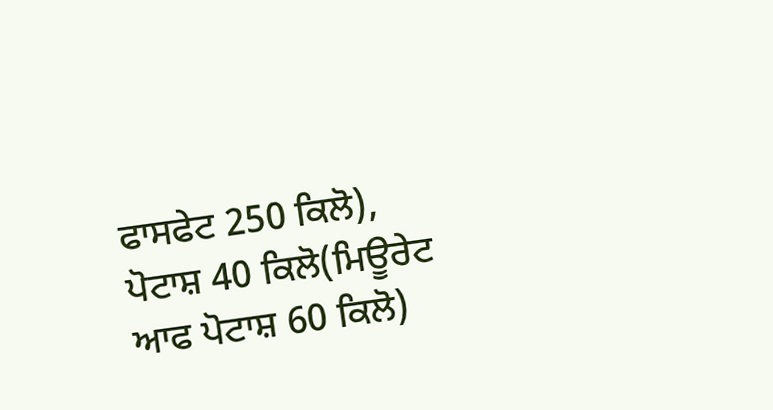ਫਾਸਫੇਟ 250 ਕਿਲੋ), ਪੋਟਾਸ਼ 40 ਕਿਲੋ(ਮਿਊਰੇਟ ਆਫ ਪੋਟਾਸ਼ 60 ਕਿਲੋ)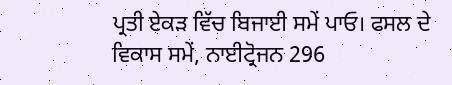ਪ੍ਰਤੀ ਏਕੜ ਵਿੱਚ ਬਿਜਾਈ ਸਮੇਂ ਪਾਓ। ਫਸਲ ਦੇ ਵਿਕਾਸ ਸਮੇਂ, ਨਾਈਟ੍ਰੋਜਨ 296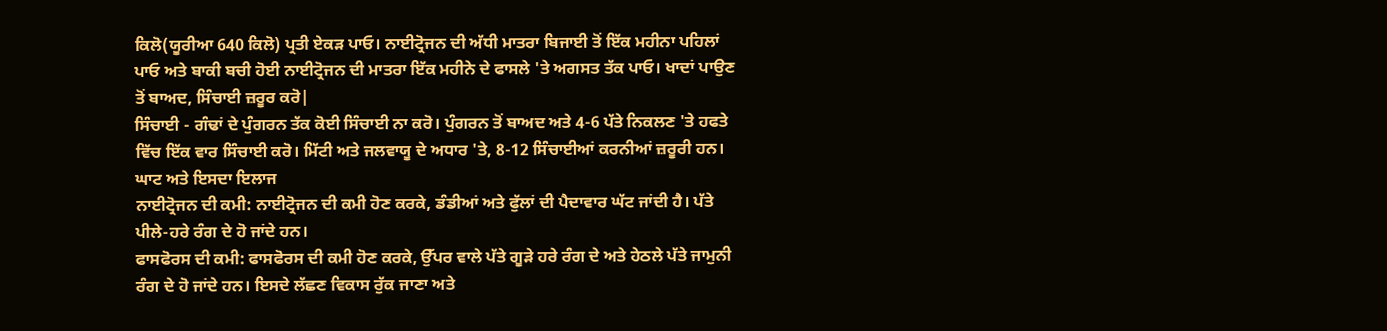ਕਿਲੋ(ਯੂਰੀਆ 640 ਕਿਲੋ) ਪ੍ਰਤੀ ਏਕੜ ਪਾਓ। ਨਾਈਟ੍ਰੋਜਨ ਦੀ ਅੱਧੀ ਮਾਤਰਾ ਬਿਜਾਈ ਤੋਂ ਇੱਕ ਮਹੀਨਾ ਪਹਿਲਾਂ ਪਾਓ ਅਤੇ ਬਾਕੀ ਬਚੀ ਹੋਈ ਨਾਈਟ੍ਰੋਜਨ ਦੀ ਮਾਤਰਾ ਇੱਕ ਮਹੀਨੇ ਦੇ ਫਾਸਲੇ 'ਤੇ ਅਗਸਤ ਤੱਕ ਪਾਓ। ਖਾਦਾਂ ਪਾਉਣ ਤੋਂ ਬਾਅਦ, ਸਿੰਚਾਈ ਜ਼ਰੂਰ ਕਰੋ|
ਸਿੰਚਾਈ - ਗੰਢਾਂ ਦੇ ਪੁੰਗਰਨ ਤੱਕ ਕੋਈ ਸਿੰਚਾਈ ਨਾ ਕਰੋ। ਪੁੰਗਰਨ ਤੋਂ ਬਾਅਦ ਅਤੇ 4-6 ਪੱਤੇ ਨਿਕਲਣ 'ਤੇ ਹਫਤੇ ਵਿੱਚ ਇੱਕ ਵਾਰ ਸਿੰਚਾਈ ਕਰੋ। ਮਿੱਟੀ ਅਤੇ ਜਲਵਾਯੂ ਦੇ ਅਧਾਰ 'ਤੇ, 8-12 ਸਿੰਚਾਈਆਂ ਕਰਨੀਆਂ ਜ਼ਰੂਰੀ ਹਨ।
ਘਾਟ ਅਤੇ ਇਸਦਾ ਇਲਾਜ
ਨਾਈਟ੍ਰੋਜਨ ਦੀ ਕਮੀ: ਨਾਈਟ੍ਰੋਜਨ ਦੀ ਕਮੀ ਹੋਣ ਕਰਕੇ, ਡੰਡੀਆਂ ਅਤੇ ਫੁੱਲਾਂ ਦੀ ਪੈਦਾਵਾਰ ਘੱਟ ਜਾਂਦੀ ਹੈ। ਪੱਤੇ ਪੀਲੇ-ਹਰੇ ਰੰਗ ਦੇ ਹੋ ਜਾਂਦੇ ਹਨ।
ਫਾਸਫੋਰਸ ਦੀ ਕਮੀ: ਫਾਸਫੋਰਸ ਦੀ ਕਮੀ ਹੋਣ ਕਰਕੇ, ਉੱਪਰ ਵਾਲੇ ਪੱਤੇ ਗੂੜੇ ਹਰੇ ਰੰਗ ਦੇ ਅਤੇ ਹੇਠਲੇ ਪੱਤੇ ਜਾਮੁਨੀ ਰੰਗ ਦੇ ਹੋ ਜਾਂਦੇ ਹਨ। ਇਸਦੇ ਲੱਛਣ ਵਿਕਾਸ ਰੁੱਕ ਜਾਣਾ ਅਤੇ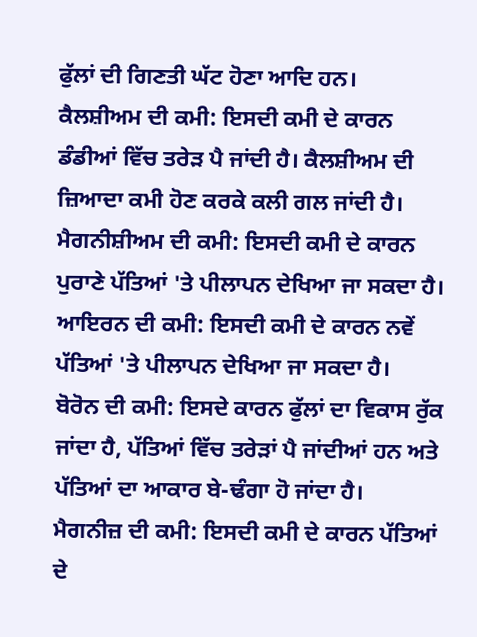ਫੁੱਲਾਂ ਦੀ ਗਿਣਤੀ ਘੱਟ ਹੋਣਾ ਆਦਿ ਹਨ।
ਕੈਲਸ਼ੀਅਮ ਦੀ ਕਮੀ: ਇਸਦੀ ਕਮੀ ਦੇ ਕਾਰਨ ਡੰਡੀਆਂ ਵਿੱਚ ਤਰੇੜ ਪੈ ਜਾਂਦੀ ਹੈ। ਕੈਲਸ਼ੀਅਮ ਦੀ ਜ਼ਿਆਦਾ ਕਮੀ ਹੋਣ ਕਰਕੇ ਕਲੀ ਗਲ ਜਾਂਦੀ ਹੈ।
ਮੈਗਨੀਸ਼ੀਅਮ ਦੀ ਕਮੀ: ਇਸਦੀ ਕਮੀ ਦੇ ਕਾਰਨ ਪੁਰਾਣੇ ਪੱਤਿਆਂ 'ਤੇ ਪੀਲਾਪਨ ਦੇਖਿਆ ਜਾ ਸਕਦਾ ਹੈ।
ਆਇਰਨ ਦੀ ਕਮੀ: ਇਸਦੀ ਕਮੀ ਦੇ ਕਾਰਨ ਨਵੇਂ ਪੱਤਿਆਂ 'ਤੇ ਪੀਲਾਪਨ ਦੇਖਿਆ ਜਾ ਸਕਦਾ ਹੈ।
ਬੋਰੋਨ ਦੀ ਕਮੀ: ਇਸਦੇ ਕਾਰਨ ਫੁੱਲਾਂ ਦਾ ਵਿਕਾਸ ਰੁੱਕ ਜਾਂਦਾ ਹੈ, ਪੱਤਿਆਂ ਵਿੱਚ ਤਰੇੜਾਂ ਪੈ ਜਾਂਦੀਆਂ ਹਨ ਅਤੇ ਪੱਤਿਆਂ ਦਾ ਆਕਾਰ ਬੇ-ਢੰਗਾ ਹੋ ਜਾਂਦਾ ਹੈ।
ਮੈਗਨੀਜ਼ ਦੀ ਕਮੀ: ਇਸਦੀ ਕਮੀ ਦੇ ਕਾਰਨ ਪੱਤਿਆਂ ਦੇ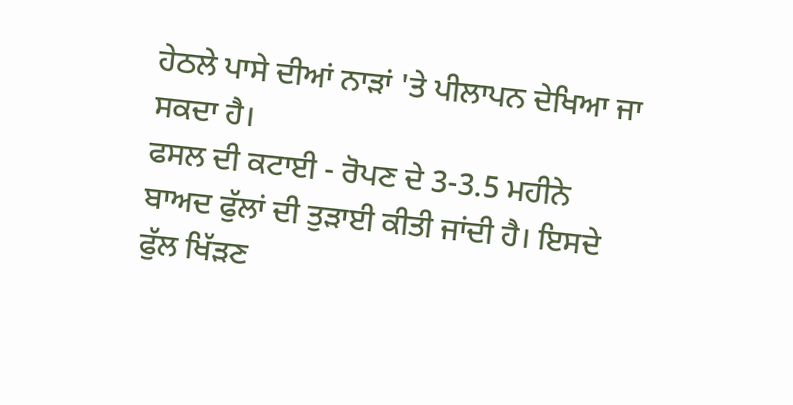ਹੇਠਲੇ ਪਾਸੇ ਦੀਆਂ ਨਾੜਾਂ 'ਤੇ ਪੀਲਾਪਨ ਦੇਖਿਆ ਜਾ ਸਕਦਾ ਹੈ।
ਫਸਲ ਦੀ ਕਟਾਈ - ਰੋਪਣ ਦੇ 3-3.5 ਮਹੀਨੇ ਬਾਅਦ ਫੁੱਲਾਂ ਦੀ ਤੁੜਾਈ ਕੀਤੀ ਜਾਂਦੀ ਹੈ। ਇਸਦੇ ਫੁੱਲ ਖਿੱੜਣ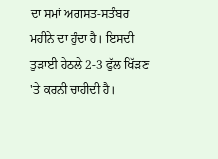ਦਾ ਸਮਾਂ ਅਗਸਤ-ਸਤੰਬਰ ਮਹੀਨੇ ਦਾ ਹੁੰਦਾ ਹੈ। ਇਸਦੀ ਤੁੜਾਈ ਹੇਠਲੇ 2-3 ਫੁੱਲ ਖਿੱੜਣ 'ਤੇ ਕਰਨੀ ਚਾਹੀਦੀ ਹੈ।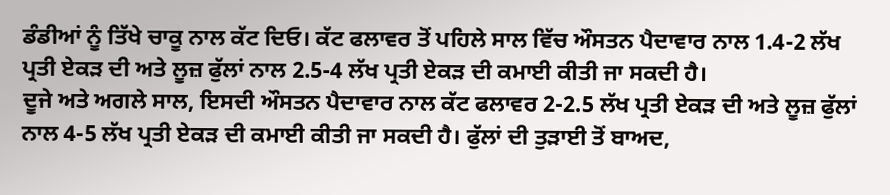ਡੰਡੀਆਂ ਨੂੰ ਤਿੱਖੇ ਚਾਕੂ ਨਾਲ ਕੱਟ ਦਿਓ। ਕੱਟ ਫਲਾਵਰ ਤੋਂ ਪਹਿਲੇ ਸਾਲ ਵਿੱਚ ਔਸਤਨ ਪੈਦਾਵਾਰ ਨਾਲ 1.4-2 ਲੱਖ ਪ੍ਰਤੀ ਏਕੜ ਦੀ ਅਤੇ ਲੂਜ਼ ਫੁੱਲਾਂ ਨਾਲ 2.5-4 ਲੱਖ ਪ੍ਰਤੀ ਏਕੜ ਦੀ ਕਮਾਈ ਕੀਤੀ ਜਾ ਸਕਦੀ ਹੈ।
ਦੂਜੇ ਅਤੇ ਅਗਲੇ ਸਾਲ, ਇਸਦੀ ਔਸਤਨ ਪੈਦਾਵਾਰ ਨਾਲ ਕੱਟ ਫਲਾਵਰ 2-2.5 ਲੱਖ ਪ੍ਰਤੀ ਏਕੜ ਦੀ ਅਤੇ ਲੂਜ਼ ਫੁੱਲਾਂ ਨਾਲ 4-5 ਲੱਖ ਪ੍ਰਤੀ ਏਕੜ ਦੀ ਕਮਾਈ ਕੀਤੀ ਜਾ ਸਕਦੀ ਹੈ। ਫੁੱਲਾਂ ਦੀ ਤੁੜਾਈ ਤੋਂ ਬਾਅਦ,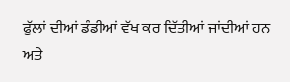ਫੁੱਲਾਂ ਦੀਆਂ ਡੰਡੀਆਂ ਵੱਖ ਕਰ ਦਿੱਤੀਆਂ ਜਾਂਦੀਆਂ ਹਨ ਅਤੇ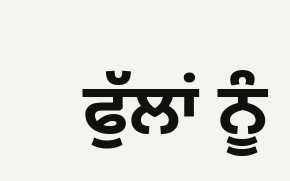ਫੁੱਲਾਂ ਨੂੰ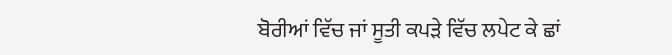ਬੋਰੀਆਂ ਵਿੱਚ ਜਾਂ ਸੂਤੀ ਕਪੜੇ ਵਿੱਚ ਲਪੇਟ ਕੇ ਛਾਂ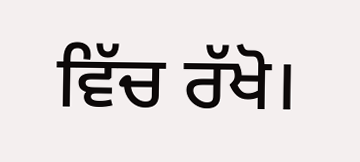ਵਿੱਚ ਰੱਖੋ।